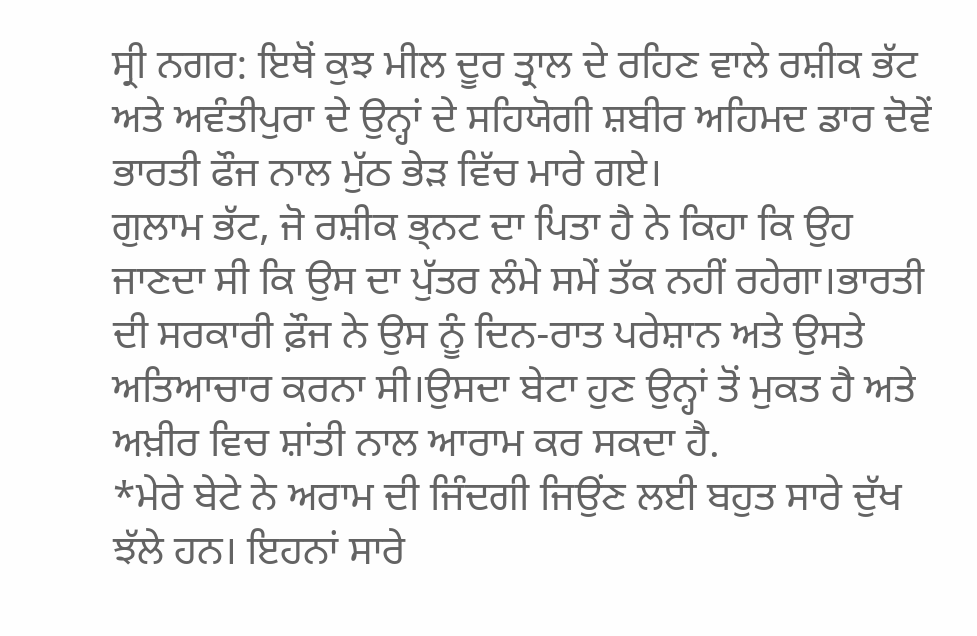ਸ੍ਰੀ ਨਗਰ: ਇਥੋਂ ਕੁਝ ਮੀਲ ਦੂਰ ਤ੍ਰਾਲ ਦੇ ਰਹਿਣ ਵਾਲੇ ਰਸ਼ੀਕ ਭੱਟ ਅਤੇ ਅਵੰਤੀਪੁਰਾ ਦੇ ਉਨ੍ਹਾਂ ਦੇ ਸਹਿਯੋਗੀ ਸ਼ਬੀਰ ਅਹਿਮਦ ਡਾਰ ਦੋਵੇਂ ਭਾਰਤੀ ਫੌਜ ਨਾਲ ਮੁੱਠ ਭੇੜ ਵਿੱਚ ਮਾਰੇ ਗਏ।
ਗੁਲਾਮ ਭੱਟ, ਜੋ ਰਸ਼ੀਕ ਭ੍ਨਟ ਦਾ ਪਿਤਾ ਹੈ ਨੇ ਕਿਹਾ ਕਿ ਉਹ ਜਾਣਦਾ ਸੀ ਕਿ ਉਸ ਦਾ ਪੁੱਤਰ ਲੰਮੇ ਸਮੇਂ ਤੱਕ ਨਹੀਂ ਰਹੇਗਾ।ਭਾਰਤੀ ਦੀ ਸਰਕਾਰੀ ਫ਼ੌਜ ਨੇ ਉਸ ਨੂੰ ਦਿਨ-ਰਾਤ ਪਰੇਸ਼ਾਨ ਅਤੇ ਉਸਤੇ ਅਤਿਆਚਾਰ ਕਰਨਾ ਸੀ।ਉਸਦਾ ਬੇਟਾ ਹੁਣ ਉਨ੍ਹਾਂ ਤੋਂ ਮੁਕਤ ਹੈ ਅਤੇ ਅਖ਼ੀਰ ਵਿਚ ਸ਼ਾਂਤੀ ਨਾਲ ਆਰਾਮ ਕਰ ਸਕਦਾ ਹੈ.
*ਮੇਰੇ ਬੇਟੇ ਨੇ ਅਰਾਮ ਦੀ ਜਿੰਦਗੀ ਜਿਉਂਣ ਲਈ ਬਹੁਤ ਸਾਰੇ ਦੁੱਖ ਝੱਲੇ ਹਨ। ਇਹਨਾਂ ਸਾਰੇ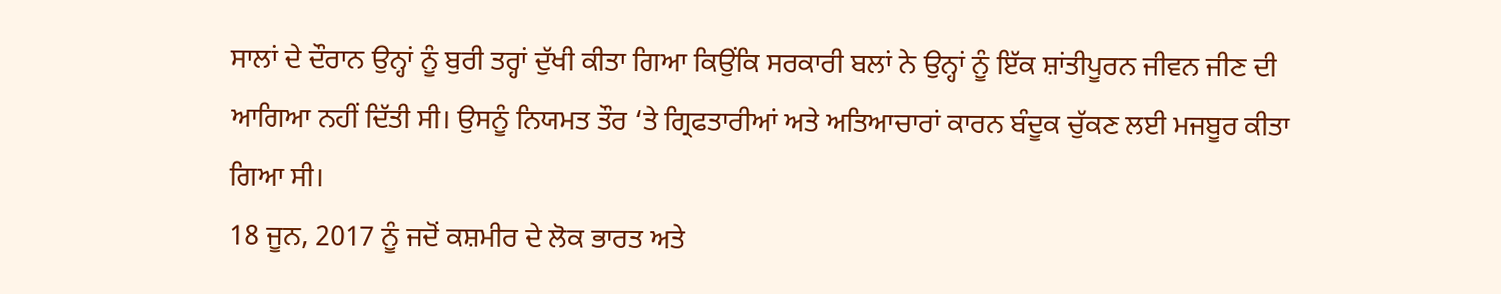ਸਾਲਾਂ ਦੇ ਦੌਰਾਨ ਉਨ੍ਹਾਂ ਨੂੰ ਬੁਰੀ ਤਰ੍ਹਾਂ ਦੁੱਖੀ ਕੀਤਾ ਗਿਆ ਕਿਉਂਕਿ ਸਰਕਾਰੀ ਬਲਾਂ ਨੇ ਉਨ੍ਹਾਂ ਨੂੰ ਇੱਕ ਸ਼ਾਂਤੀਪੂਰਨ ਜੀਵਨ ਜੀਣ ਦੀ ਆਗਿਆ ਨਹੀਂ ਦਿੱਤੀ ਸੀ। ਉਸਨੂੰ ਨਿਯਮਤ ਤੌਰ ‘ਤੇ ਗ੍ਰਿਫਤਾਰੀਆਂ ਅਤੇ ਅਤਿਆਚਾਰਾਂ ਕਾਰਨ ਬੰਦੂਕ ਚੁੱਕਣ ਲਈ ਮਜਬੂਰ ਕੀਤਾ ਗਿਆ ਸੀ।
18 ਜੂਨ, 2017 ਨੂੰ ਜਦੋਂ ਕਸ਼ਮੀਰ ਦੇ ਲੋਕ ਭਾਰਤ ਅਤੇ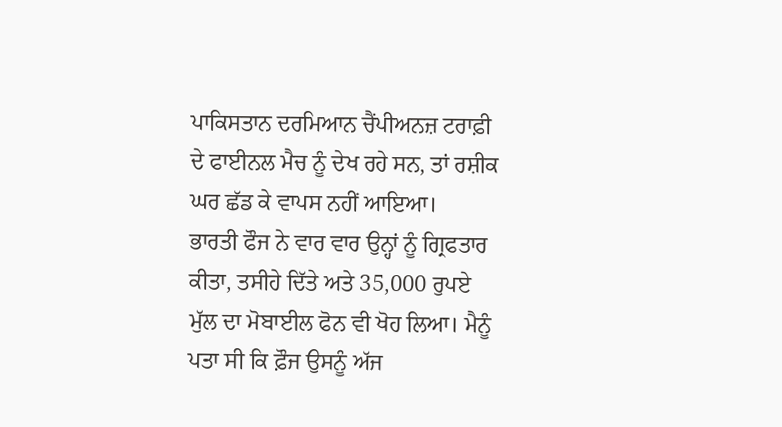ਪਾਕਿਸਤਾਨ ਦਰਮਿਆਨ ਚੈਂਪੀਅਨਜ਼ ਟਰਾਫ਼ੀ ਦੇ ਫਾਈਨਲ ਮੈਚ ਨੂੰ ਦੇਖ ਰਹੇ ਸਨ, ਤਾਂ ਰਸ਼ੀਕ ਘਰ ਛੱਡ ਕੇ ਵਾਪਸ ਨਹੀਂ ਆਇਆ।
ਭਾਰਤੀ ਫੌਜ ਨੇ ਵਾਰ ਵਾਰ ਉਨ੍ਹਾਂ ਨੂੰ ਗ੍ਰਿਫਤਾਰ ਕੀਤਾ, ਤਸੀਹੇ ਦਿੱਤੇ ਅਤੇ 35,000 ਰੁਪਏ ਮੁੱਲ ਦਾ ਮੋਬਾਈਲ ਫੋਨ ਵੀ ਖੋਹ ਲਿਆ। ਮੈਨੂੰ ਪਤਾ ਸੀ ਕਿ ਫ਼ੌਜ ਉਸਨੂੰ ਅੱਜ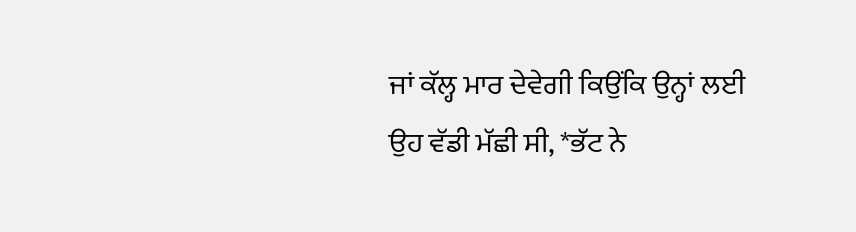ਜਾਂ ਕੱਲ੍ਹ ਮਾਰ ਦੇਵੇਗੀ ਕਿਉਂਕਿ ਉਨ੍ਹਾਂ ਲਈ ਉਹ ਵੱਡੀ ਮੱਛੀ ਸੀ, *ਭੱਟ ਨੇ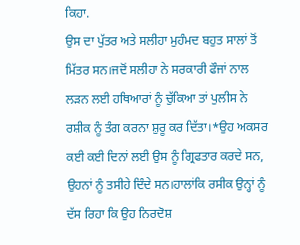ਕਿਹਾ.
ਉਸ ਦਾ ਪੁੱਤਰ ਅਤੇ ਸਲੀਹਾ ਮੁਹੰਮਦ ਬਹੁਤ ਸਾਲਾਂ ਤੋਂ ਮਿੱਤਰ ਸਨ।ਜਦੋਂ ਸਲੀਹਾ ਨੇ ਸਰਕਾਰੀ ਫੌਜਾਂ ਨਾਲ ਲੜਨ ਲਈ ਹਥਿਆਰਾਂ ਨੂੰ ਚੁੱਕਿਆ ਤਾਂ ਪੁਲੀਸ ਨੇ ਰਸ਼ੀਕ ਨੂੰ ਤੰਗ ਕਰਨਾ ਸ਼ੁਰੂ ਕਰ ਦਿੱਤਾ।*ਉਹ ਅਕਸਰ ਕਈ ਕਈ ਦਿਨਾਂ ਲਈ ਉਸ ਨੂੰ ਗ੍ਰਿਫਤਾਰ ਕਰਦੇ ਸਨ, ਉਹਨਾਂ ਨੂੰ ਤਸੀਹੇ ਦਿੰਦੇ ਸਨ।ਹਾਲਾਂਕਿ ਰਸੀਕ ਉਨ੍ਹਾਂ ਨੂੰ ਦੱਸ ਰਿਹਾ ਕਿ ਉਹ ਨਿਰਦੋਸ਼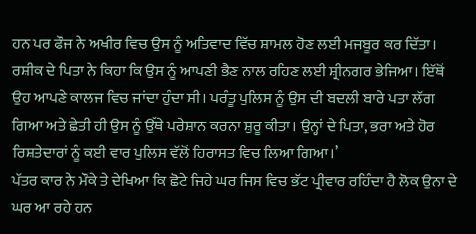ਹਨ ਪਰ ਫੌਜ ਨੇ ਅਖੀਰ ਵਿਚ ਉਸ ਨੂੰ ਅਤਿਵਾਦ ਵਿੱਚ ਸ਼ਾਮਲ ਹੋਣ ਲਈ ਮਜਬੂਰ ਕਰ ਦਿੱਤਾ।
ਰਸ਼ੀਕ ਦੇ ਪਿਤਾ ਨੇ ਕਿਹਾ ਕਿ ਉਸ ਨੂੰ ਆਪਣੀ ਭੈਣ ਨਾਲ ਰਹਿਣ ਲਈ ਸ਼੍ਰੀਨਗਰ ਭੇਜਿਆ। ਇੱਥੋਂ ਉਹ ਆਪਣੇ ਕਾਲਜ ਵਿਚ ਜਾਂਦਾ ਹੁੰਦਾ ਸੀ। ਪਰੰਤੂ ਪੁਲਿਸ ਨੂੰ ਉਸ ਦੀ ਬਦਲੀ ਬਾਰੇ ਪਤਾ ਲੱਗ ਗਿਆ ਅਤੇ ਛੇਤੀ ਹੀ ਉਸ ਨੂੰ ਉੱਥੇ ਪਰੇਸ਼ਾਨ ਕਰਨਾ ਸ਼ੁਰੂ ਕੀਤਾ। ਉਨ੍ਹਾਂ ਦੇ ਪਿਤਾ, ਭਰਾ ਅਤੇ ਹੋਰ ਰਿਸ਼ਤੇਦਾਰਾਂ ਨੂੰ ਕਈ ਵਾਰ ਪੁਲਿਸ ਵੱਲੋਂ ਹਿਰਾਸਤ ਵਿਚ ਲਿਆ ਗਿਆ।’
ਪੱਤਰ ਕਾਰ ਨੇ ਮੌਕੇ ਤੇ ਦੇਖਿਆ ਕਿ ਛੋਟੇ ਜਿਹੇ ਘਰ ਜਿਸ ਵਿਚ ਭੱਟ ਪ੍ਰੀਵਾਰ ਰਹਿੰਦਾ ਹੈ ਲੋਕ ਉਨਾ ਦੇ ਘਰ ਆ ਰਹੇ ਹਨ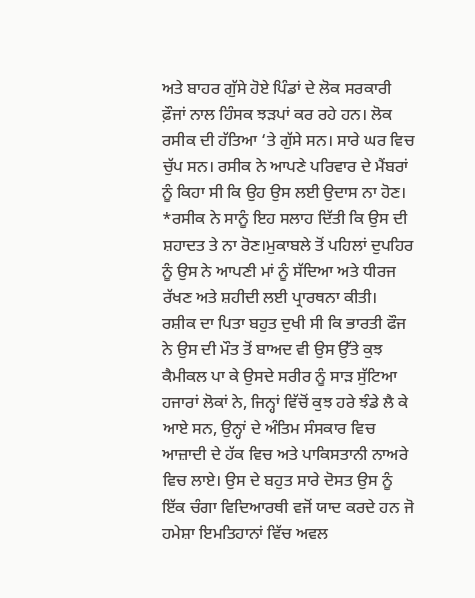ਅਤੇ ਬਾਹਰ ਗੁੱਸੇ ਹੋਏ ਪਿੰਡਾਂ ਦੇ ਲੋਕ ਸਰਕਾਰੀ ਫ਼ੌਜਾਂ ਨਾਲ ਹਿੰਸਕ ਝੜਪਾਂ ਕਰ ਰਹੇ ਹਨ। ਲੋਕ ਰਸੀਕ ਦੀ ਹੱਤਿਆ ‘ਤੇ ਗੁੱਸੇ ਸਨ। ਸਾਰੇ ਘਰ ਵਿਚ ਚੁੱਪ ਸਨ। ਰਸੀਕ ਨੇ ਆਪਣੇ ਪਰਿਵਾਰ ਦੇ ਮੈਂਬਰਾਂ ਨੂੰ ਕਿਹਾ ਸੀ ਕਿ ਉਹ ਉਸ ਲਈ ਉਦਾਸ ਨਾ ਹੋਣ। *ਰਸੀਕ ਨੇ ਸਾਨੂੰ ਇਹ ਸਲਾਹ ਦਿੱਤੀ ਕਿ ਉਸ ਦੀ ਸ਼ਹਾਦਤ ਤੇ ਨਾ ਰੋਣ।ਮੁਕਾਬਲੇ ਤੋਂ ਪਹਿਲਾਂ ਦੁਪਹਿਰ ਨੂੰ ਉਸ ਨੇ ਆਪਣੀ ਮਾਂ ਨੂੰ ਸੱਦਿਆ ਅਤੇ ਧੀਰਜ ਰੱਖਣ ਅਤੇ ਸ਼ਹੀਦੀ ਲਈ ਪ੍ਰਾਰਥਨਾ ਕੀਤੀ।
ਰਸ਼ੀਕ ਦਾ ਪਿਤਾ ਬਹੁਤ ਦੁਖੀ ਸੀ ਕਿ ਭਾਰਤੀ ਫੌਜ ਨੇ ਉਸ ਦੀ ਮੌਤ ਤੋਂ ਬਾਅਦ ਵੀ ਉਸ ਉੱਤੇ ਕੁਝ ਕੈਮੀਕਲ ਪਾ ਕੇ ਉਸਦੇ ਸਰੀਰ ਨੂੰ ਸਾੜ ਸੁੱਟਿਆ
ਹਜਾਰਾਂ ਲੋਕਾਂ ਨੇ, ਜਿਨ੍ਹਾਂ ਵਿੱਚੋਂ ਕੁਝ ਹਰੇ ਝੰਡੇ ਲੈ ਕੇ ਆਏ ਸਨ, ਉਨ੍ਹਾਂ ਦੇ ਅੰਤਿਮ ਸੰਸਕਾਰ ਵਿਚ ਆਜ਼ਾਦੀ ਦੇ ਹੱਕ ਵਿਚ ਅਤੇ ਪਾਕਿਸਤਾਨੀ ਨਾਅਰੇ ਵਿਚ ਲਾਏ। ਉਸ ਦੇ ਬਹੁਤ ਸਾਰੇ ਦੋਸਤ ਉਸ ਨੂੰ ਇੱਕ ਚੰਗਾ ਵਿਦਿਆਰਥੀ ਵਜੋਂ ਯਾਦ ਕਰਦੇ ਹਨ ਜੋ ਹਮੇਸ਼ਾ ਇਮਤਿਹਾਨਾਂ ਵਿੱਚ ਅਵਲ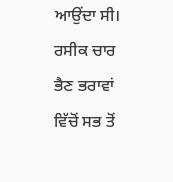ਆਉਂਦਾ ਸੀ। ਰਸੀਕ ਚਾਰ ਭੈਣ ਭਰਾਵਾਂ ਵਿੱਚੋਂ ਸਭ ਤੋਂ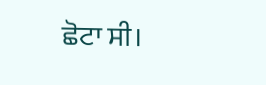ਛੋਟਾ ਸੀ।